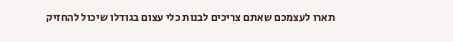תארו לעצמכם שאתם צריכים לבנות כלי עצום בגודלו שיכול להחזיק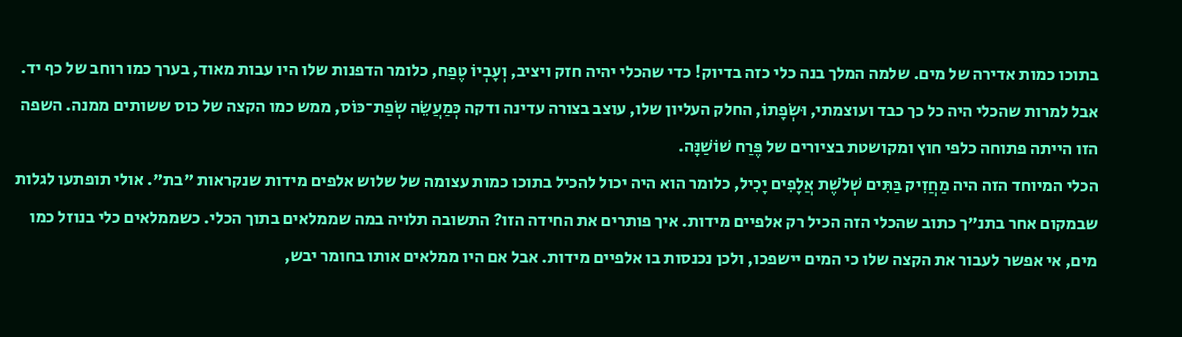בתוכו כמות אדירה של מים. שלמה המלך בנה כלי כזה בדיוק! כדי שהכלי יהיה חזק ויציב, וְעָבְיוֹ טֶפַח, כלומר הדפנות שלו היו עבות מאוד, בערך כמו רוחב של כף יד. אבל למרות שהכלי היה כל כך כבד ועוצמתי, וּשְׂפָתוֹ, החלק העליון שלו, עוצב בצורה עדינה ודקה כְּמַעֲשֵׂה שְׂפַת־כּוֹס, ממש כמו הקצה של כוס ששותים ממנה. השפה הזו הייתה פתוחה כלפי חוץ ומקושטת בציורים של פֶּרַח שׁוֹשַׁנָּה.
הכלי המיוחד הזה היה מַחֲזִיק בַּתִּים שְׁלֹשֶׁת אֲלָפִים יָכִיל, כלומר הוא היה יכול להכיל בתוכו כמות עצומה של שלוש אלפים מידות שנקראות "בת". אולי תופתעו לגלות שבמקום אחר בתנ"ך כתוב שהכלי הזה הכיל רק אלפיים מידות. איך פותרים את החידה הזו? התשובה תלויה במה שממלאים בתוך הכלי. כשממלאים כלי בנוזל כמו מים, אי אפשר לעבור את הקצה שלו כי המים יישפכו, ולכן נכנסות בו אלפיים מידות. אבל אם היו ממלאים אותו בחומר יבש,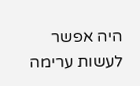היה אפשר לעשות ערימה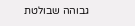גבוהה שבולטת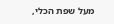מעל שפת הכלי,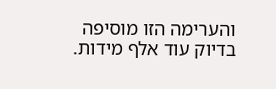והערימה הזו מוסיפה בדיוק עוד אלף מידות.